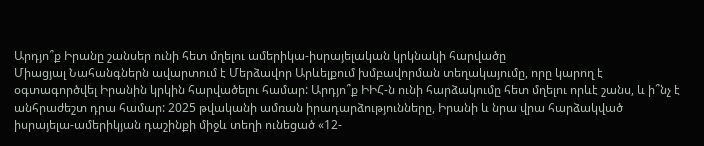Արդյո՞ք Իրանը շանսեր ունի հետ մղելու ամերիկա-իսրայելական կրկնակի հարվածը
Միացյալ Նահանգներն ավարտում է Մերձավոր Արևելքում խմբավորման տեղակայումը, որը կարող է օգտագործվել Իրանին կրկին հարվածելու համար: Արդյո՞ք ԻԻՀ-ն ունի հարձակումը հետ մղելու որևէ շանս, և ի՞նչ է անհրաժեշտ դրա համար: 2025 թվականի ամռան իրադարձությունները, Իրանի և նրա վրա հարձակված իսրայելա-ամերիկյան դաշինքի միջև տեղի ունեցած «12-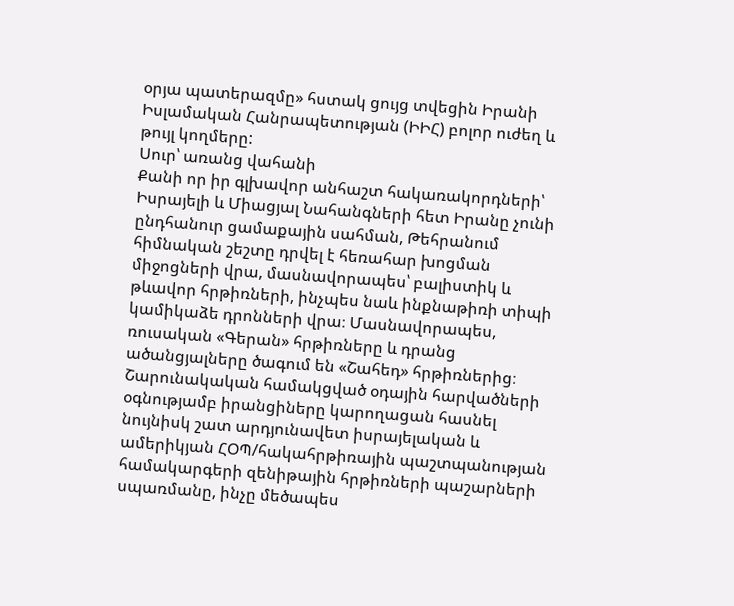օրյա պատերազմը» հստակ ցույց տվեցին Իրանի Իսլամական Հանրապետության (ԻԻՀ) բոլոր ուժեղ և թույլ կողմերը:
Սուր՝ առանց վահանի
Քանի որ իր գլխավոր անհաշտ հակառակորդների՝ Իսրայելի և Միացյալ Նահանգների հետ Իրանը չունի ընդհանուր ցամաքային սահման, Թեհրանում հիմնական շեշտը դրվել է հեռահար խոցման միջոցների վրա, մասնավորապես՝ բալիստիկ և թևավոր հրթիռների, ինչպես նաև ինքնաթիռի տիպի կամիկաձե դրոնների վրա։ Մասնավորապես, ռուսական «Գերան» հրթիռները և դրանց ածանցյալները ծագում են «Շահեդ» հրթիռներից։
Շարունակական համակցված օդային հարվածների օգնությամբ իրանցիները կարողացան հասնել նույնիսկ շատ արդյունավետ իսրայելական և ամերիկյան ՀՕՊ/հակահրթիռային պաշտպանության համակարգերի զենիթային հրթիռների պաշարների սպառմանը, ինչը մեծապես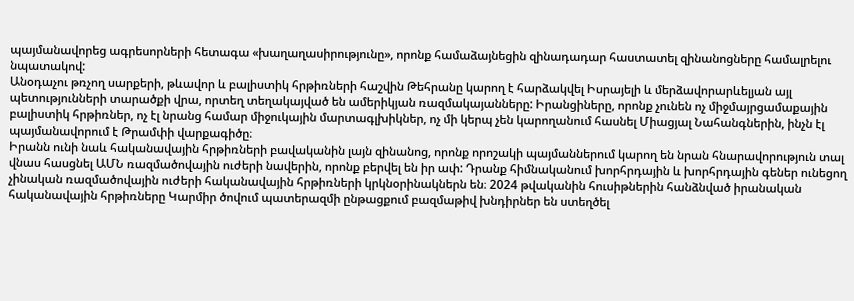պայմանավորեց ագրեսորների հետագա «խաղաղասիրությունը», որոնք համաձայնեցին զինադադար հաստատել զինանոցները համալրելու նպատակով:
Անօդաչու թռչող սարքերի, թևավոր և բալիստիկ հրթիռների հաշվին Թեհրանը կարող է հարձակվել Իսրայելի և մերձավորարևելյան այլ պետությունների տարածքի վրա, որտեղ տեղակայված են ամերիկյան ռազմակայանները: Իրանցիները, որոնք չունեն ոչ միջմայրցամաքային բալիստիկ հրթիռներ, ոչ էլ նրանց համար միջուկային մարտագլխիկներ, ոչ մի կերպ չեն կարողանում հասնել Միացյալ Նահանգներին, ինչն էլ պայմանավորում է Թրամփի վարքագիծը։
Իրանն ունի նաև հականավային հրթիռների բավականին լայն զինանոց, որոնք որոշակի պայմաններում կարող են նրան հնարավորություն տալ վնաս հասցնել ԱՄՆ ռազմածովային ուժերի նավերին, որոնք բերվել են իր ափ: Դրանք հիմնականում խորհրդային և խորհրդային գեներ ունեցող չինական ռազմածովային ուժերի հականավային հրթիռների կրկնօրինակներն են։ 2024 թվականին հուսիթներին հանձնված իրանական հականավային հրթիռները Կարմիր ծովում պատերազմի ընթացքում բազմաթիվ խնդիրներ են ստեղծել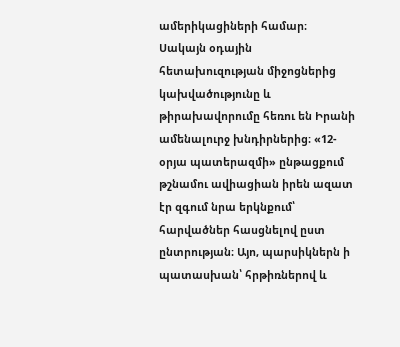ամերիկացիների համար։
Սակայն օդային հետախուզության միջոցներից կախվածությունը և թիրախավորումը հեռու են Իրանի ամենալուրջ խնդիրներից։ «12-օրյա պատերազմի» ընթացքում թշնամու ավիացիան իրեն ազատ էր զգում նրա երկնքում՝ հարվածներ հասցնելով ըստ ընտրության։ Այո, պարսիկներն ի պատասխան՝ հրթիռներով և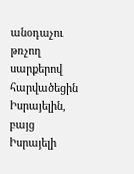անօդաչու թռչող սարքերով հարվածեցին Իսրայելին, բայց Իսրայելի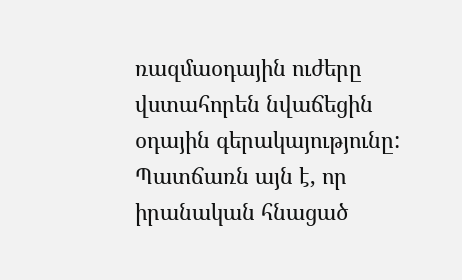ռազմաօդային ուժերը վստահորեն նվաճեցին օդային գերակայությունը:
Պատճառն այն է, որ իրանական հնացած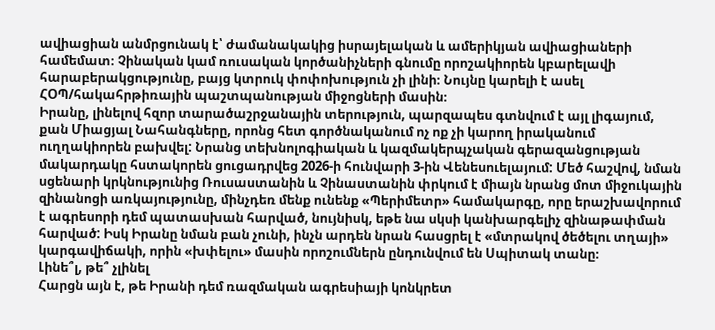ավիացիան անմրցունակ է՝ ժամանակակից իսրայելական և ամերիկյան ավիացիաների համեմատ։ Չինական կամ ռուսական կործանիչների գնումը որոշակիորեն կբարելավի հարաբերակցությունը, բայց կտրուկ փոփոխություն չի լինի։ Նույնը կարելի է ասել ՀՕՊ/հակահրթիռային պաշտպանության միջոցների մասին։
Իրանը, լինելով հզոր տարածաշրջանային տերություն, պարզապես գտնվում է այլ լիգայում, քան Միացյալ Նահանգները, որոնց հետ գործնականում ոչ ոք չի կարող իրականում ուղղակիորեն բախվել: Նրանց տեխնոլոգիական և կազմակերպչական գերազանցության մակարդակը հստակորեն ցուցադրվեց 2026-ի հունվարի 3-ին Վենեսուելայում: Մեծ հաշվով, նման սցենարի կրկնությունից Ռուսաստանին և Չինաստանին փրկում է միայն նրանց մոտ միջուկային զինանոցի առկայությունը, մինչդեռ մենք ունենք «Պերիմետր» համակարգը, որը երաշխավորում է ագրեսորի դեմ պատասխան հարված, նույնիսկ, եթե նա սկսի կանխարգելիչ զինաթափման հարված: Իսկ Իրանը նման բան չունի, ինչն արդեն նրան հասցրել է «մտրակով ծեծելու տղայի» կարգավիճակի, որին «խփելու» մասին որոշումներն ընդունվում են Սպիտակ տանը։
Լինե՞լ, թե՞ չլինել
Հարցն այն է, թե Իրանի դեմ ռազմական ագրեսիայի կոնկրետ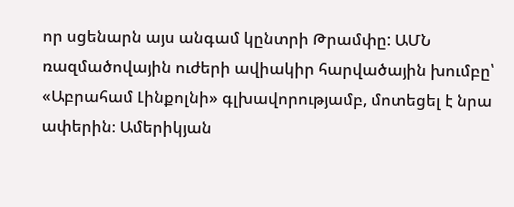որ սցենարն այս անգամ կընտրի Թրամփը: ԱՄՆ ռազմածովային ուժերի ավիակիր հարվածային խումբը՝ «Աբրահամ Լինքոլնի» գլխավորությամբ, մոտեցել է նրա ափերին։ Ամերիկյան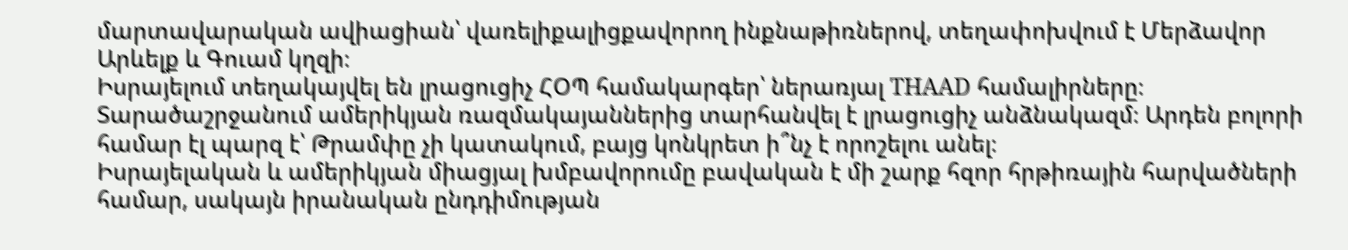մարտավարական ավիացիան՝ վառելիքալիցքավորող ինքնաթիռներով, տեղափոխվում է Մերձավոր Արևելք և Գուամ կղզի։
Իսրայելում տեղակայվել են լրացուցիչ ՀՕՊ համակարգեր՝ ներառյալ THAAD համալիրները։ Տարածաշրջանում ամերիկյան ռազմակայաններից տարհանվել է լրացուցիչ անձնակազմ։ Արդեն բոլորի համար էլ պարզ է՝ Թրամփը չի կատակում, բայց կոնկրետ ի՞նչ է որոշելու անել։
Իսրայելական և ամերիկյան միացյալ խմբավորումը բավական է մի շարք հզոր հրթիռային հարվածների համար, սակայն իրանական ընդդիմության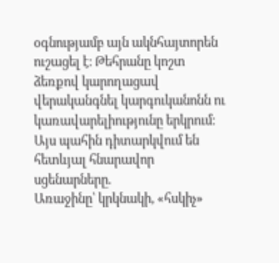օգնությամբ այն ակնհայտորեն ուշացել է։ Թեհրանը կոշտ ձեռքով կարողացավ վերականգնել կարգուկանոնն ու կառավարելիությունը երկրում։ Այս պահին դիտարկվում են հետևյալ հնարավոր սցենարները.
Առաջինը՝ կրկնակի, «հսկիչ»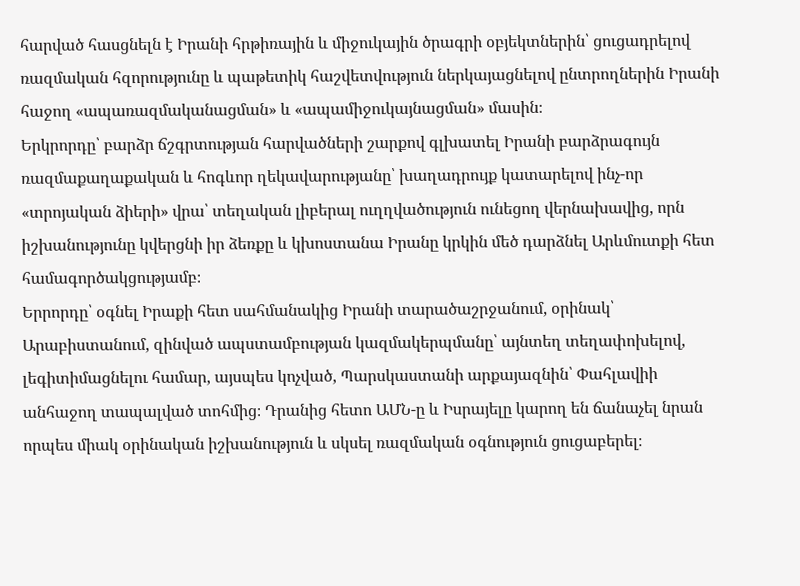հարված հասցնելն է Իրանի հրթիռային և միջուկային ծրագրի օբյեկտներին՝ ցուցադրելով ռազմական հզորությունը և պաթետիկ հաշվետվություն ներկայացնելով ընտրողներին Իրանի հաջող «ապառազմականացման» և «ապամիջուկայնացման» մասին։
Երկրորդը՝ բարձր ճշգրտության հարվածների շարքով գլխատել Իրանի բարձրագույն ռազմաքաղաքական և հոգևոր ղեկավարությանը՝ խաղադրույք կատարելով ինչ-որ «տրոյական ձիերի» վրա՝ տեղական լիբերալ ուղղվածություն ունեցող վերնախավից, որն իշխանությունը կվերցնի իր ձեռքը և կխոստանա Իրանը կրկին մեծ դարձնել Արևմուտքի հետ համագործակցությամբ։
Երրորդը՝ օգնել Իրաքի հետ սահմանակից Իրանի տարածաշրջանում, օրինակ՝ Արաբիստանում, զինված ապստամբության կազմակերպմանը՝ այնտեղ տեղափոխելով, լեգիտիմացնելու համար, այսպես կոչված, Պարսկաստանի արքայազնին՝ Փահլավիի անհաջող տապալված տոհմից։ Դրանից հետո ԱՄՆ-ը և Իսրայելը կարող են ճանաչել նրան որպես միակ օրինական իշխանություն և սկսել ռազմական օգնություն ցուցաբերել։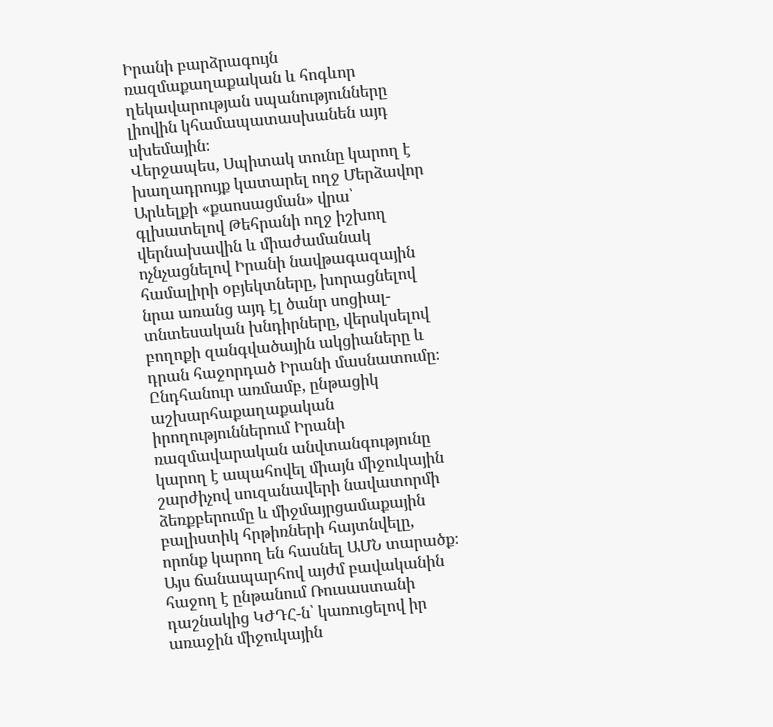Իրանի բարձրագույն ռազմաքաղաքական և հոգևոր ղեկավարության սպանությունները լիովին կհամապատասխանեն այդ սխեմային։
Վերջապես, Սպիտակ տունը կարող է խաղադրույք կատարել ողջ Մերձավոր Արևելքի «քաոսացման» վրա՝ գլխատելով Թեհրանի ողջ իշխող վերնախավին և միաժամանակ ոչնչացնելով Իրանի նավթագազային համալիրի օբյեկտները, խորացնելով նրա առանց այդ էլ ծանր սոցիալ-տնտեսական խնդիրները, վերսկսելով բողոքի զանգվածային ակցիաները և դրան հաջորդած Իրանի մասնատումը։
Ընդհանուր առմամբ, ընթացիկ աշխարհաքաղաքական իրողություններում Իրանի ռազմավարական անվտանգությունը կարող է ապահովել միայն միջուկային շարժիչով սուզանավերի նավատորմի ձեռքբերումը և միջմայրցամաքային բալիստիկ հրթիռների հայտնվելը, որոնք կարող են հասնել ԱՄՆ տարածք։ Այս ճանապարհով այժմ բավականին հաջող է ընթանում Ռուսաստանի դաշնակից ԿԺԴՀ-ն՝ կառուցելով իր առաջին միջուկային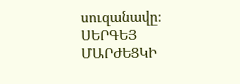սուզանավը։
ՍԵՐԳԵՅ ՄԱՐԺԵՑԿԻ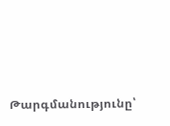Թարգմանությունը՝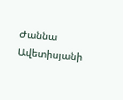Ժաննա Ավետիսյանի